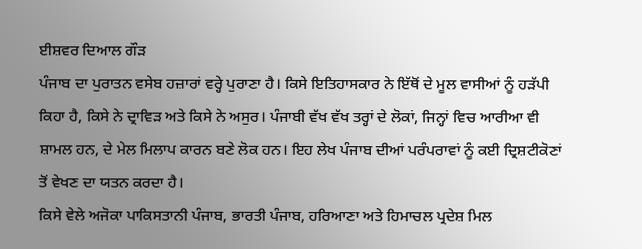ਈਸ਼ਵਰ ਦਿਆਲ ਗੌੜ
ਪੰਜਾਬ ਦਾ ਪੁਰਾਤਨ ਵਸੇਬ ਹਜ਼ਾਰਾਂ ਵਰ੍ਹੇ ਪੁਰਾਣਾ ਹੈ। ਕਿਸੇ ਇਤਿਹਾਸਕਾਰ ਨੇ ਇੱਥੋਂ ਦੇ ਮੂਲ ਵਾਸੀਆਂ ਨੂੰ ਹੜੱਪੀ ਕਿਹਾ ਹੈ, ਕਿਸੇ ਨੇ ਦ੍ਰਾਵਿੜ ਅਤੇ ਕਿਸੇ ਨੇ ਅਸੁਰ। ਪੰਜਾਬੀ ਵੱਖ ਵੱਖ ਤਰ੍ਹਾਂ ਦੇ ਲੋਕਾਂ, ਜਿਨ੍ਹਾਂ ਵਿਚ ਆਰੀਆ ਵੀ ਸ਼ਾਮਲ ਹਨ, ਦੇ ਮੇਲ ਮਿਲਾਪ ਕਾਰਨ ਬਣੇ ਲੋਕ ਹਨ। ਇਹ ਲੇਖ ਪੰਜਾਬ ਦੀਆਂ ਪਰੰਪਰਾਵਾਂ ਨੂੰ ਕਈ ਦ੍ਰਿਸ਼ਟੀਕੋਣਾਂ ਤੋਂ ਵੇਖਣ ਦਾ ਯਤਨ ਕਰਦਾ ਹੈ।
ਕਿਸੇ ਵੇਲੇ ਅਜੋਕਾ ਪਾਕਿਸਤਾਨੀ ਪੰਜਾਬ, ਭਾਰਤੀ ਪੰਜਾਬ, ਹਰਿਆਣਾ ਅਤੇ ਹਿਮਾਚਲ ਪ੍ਰਦੇਸ਼ ਮਿਲ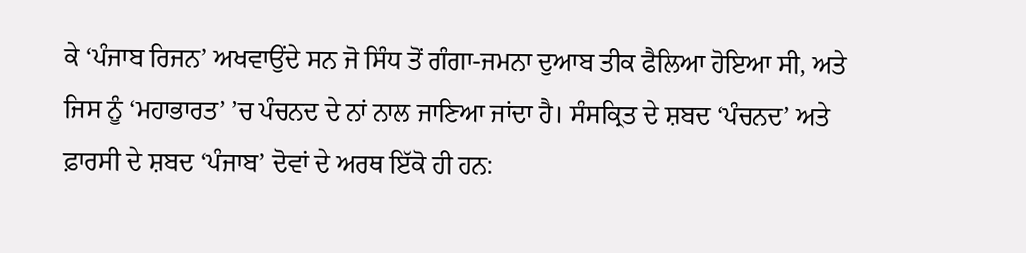ਕੇ ‘ਪੰਜਾਬ ਰਿਜਨ’ ਅਖਵਾਉਂਦੇ ਸਨ ਜੋ ਸਿੰਧ ਤੋਂ ਗੰਗਾ-ਜਮਨਾ ਦੁਆਬ ਤੀਕ ਫੈਲਿਆ ਹੋਇਆ ਸੀ, ਅਤੇ ਜਿਸ ਨੂੰ ‘ਮਹਾਭਾਰਤ’ ’ਚ ਪੰਚਨਦ ਦੇ ਨਾਂ ਨਾਲ ਜਾਣਿਆ ਜਾਂਦਾ ਹੈ। ਸੰਸਕ੍ਰਿਤ ਦੇ ਸ਼ਬਦ ‘ਪੰਚਨਦ’ ਅਤੇ ਫ਼ਾਰਸੀ ਦੇ ਸ਼ਬਦ ‘ਪੰਜਾਬ’ ਦੋਵਾਂ ਦੇ ਅਰਥ ਇੱਕੋ ਹੀ ਹਨ: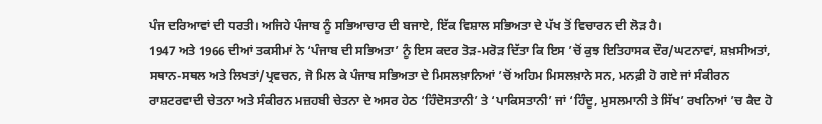ਪੰਜ ਦਰਿਆਵਾਂ ਦੀ ਧਰਤੀ। ਅਜਿਹੇ ਪੰਜਾਬ ਨੂੰ ਸਭਿਆਚਾਰ ਦੀ ਬਜਾਏ, ਇੱਕ ਵਿਸ਼ਾਲ ਸਭਿਅਤਾ ਦੇ ਪੱਖ ਤੋਂ ਵਿਚਾਰਨ ਦੀ ਲੋੜ ਹੈ।
1947 ਅਤੇ 1966 ਦੀਆਂ ਤਕਸੀਮਾਂ ਨੇ ‘ਪੰਜਾਬ ਦੀ ਸਭਿਅਤਾ’ ਨੂੰ ਇਸ ਕਦਰ ਤੋੜ-ਮਰੋੜ ਦਿੱਤਾ ਕਿ ਇਸ ’ਚੋਂ ਕੁਝ ਇਤਿਹਾਸਕ ਦੌਰ/ਘਟਨਾਵਾਂ, ਸ਼ਖ਼ਸੀਅਤਾਂ, ਸਥਾਨ-ਸਥਲ ਅਤੇ ਲਿਖਤਾਂ/ਪ੍ਰਵਚਨ, ਜੋ ਮਿਲ ਕੇ ਪੰਜਾਬ ਸਭਿਅਤਾ ਦੇ ਮਿਸਲਖ਼ਾਨਿਆਂ ’ਚੋਂ ਅਹਿਮ ਮਿਸਲਖ਼ਾਨੇ ਸਨ, ਮਨਫ਼ੀ ਹੋ ਗਏ ਜਾਂ ਸੰਕੀਰਨ ਰਾਸ਼ਟਰਵਾਦੀ ਚੇਤਨਾ ਅਤੇ ਸੰਕੀਰਨ ਮਜ਼ਹਬੀ ਚੇਤਨਾ ਦੇ ਅਸਰ ਹੇਠ ‘ਹਿੰਦੋਸਤਾਨੀ’ ਤੇ ‘ਪਾਕਿਸਤਾਨੀ’ ਜਾਂ ‘ਹਿੰਦੂ, ਮੁਸਲਮਾਨੀ ਤੇ ਸਿੱਖ’ ਰਖਨਿਆਂ ’ਚ ਕੈਦ ਹੋ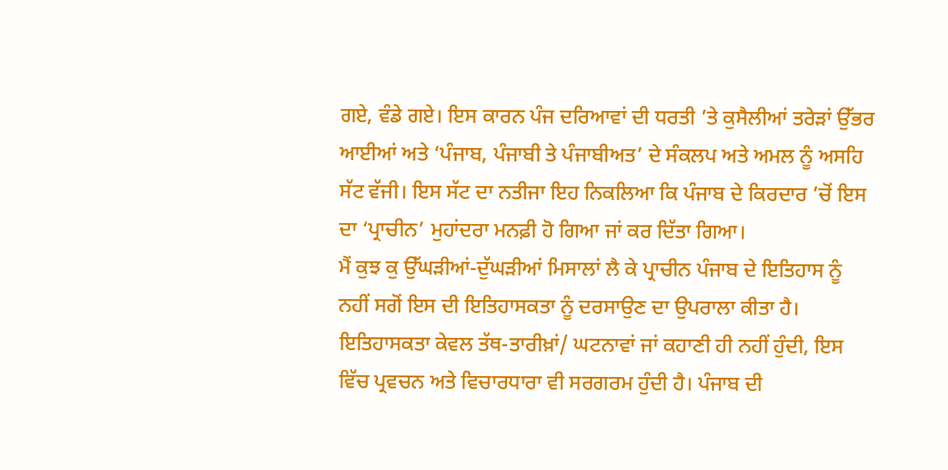ਗਏ, ਵੰਡੇ ਗਏ। ਇਸ ਕਾਰਨ ਪੰਜ ਦਰਿਆਵਾਂ ਦੀ ਧਰਤੀ ’ਤੇ ਕੁਸੈਲੀਆਂ ਤਰੇੜਾਂ ਉੱਭਰ ਆਈਆਂ ਅਤੇ ‘ਪੰਜਾਬ, ਪੰਜਾਬੀ ਤੇ ਪੰਜਾਬੀਅਤ’ ਦੇ ਸੰਕਲਪ ਅਤੇ ਅਮਲ ਨੂੰ ਅਸਹਿ ਸੱਟ ਵੱਜੀ। ਇਸ ਸੱਟ ਦਾ ਨਤੀਜਾ ਇਹ ਨਿਕਲਿਆ ਕਿ ਪੰਜਾਬ ਦੇ ਕਿਰਦਾਰ ’ਚੋਂ ਇਸ ਦਾ ‘ਪ੍ਰਾਚੀਨ’ ਮੁਹਾਂਦਰਾ ਮਨਫ਼ੀ ਹੋ ਗਿਆ ਜਾਂ ਕਰ ਦਿੱਤਾ ਗਿਆ।
ਮੈਂ ਕੁਝ ਕੁ ਉੱਘੜੀਆਂ-ਦੁੱਘੜੀਆਂ ਮਿਸਾਲਾਂ ਲੈ ਕੇ ਪ੍ਰਾਚੀਨ ਪੰਜਾਬ ਦੇ ਇਤਿਹਾਸ ਨੂੰ ਨਹੀਂ ਸਗੋਂ ਇਸ ਦੀ ਇਤਿਹਾਸਕਤਾ ਨੂੰ ਦਰਸਾਉਣ ਦਾ ਉਪਰਾਲਾ ਕੀਤਾ ਹੈ। ਇਤਿਹਾਸਕਤਾ ਕੇਵਲ ਤੱਥ-ਤਾਰੀਖ਼ਾਂ/ ਘਟਨਾਵਾਂ ਜਾਂ ਕਹਾਣੀ ਹੀ ਨਹੀਂ ਹੁੰਦੀ, ਇਸ ਵਿੱਚ ਪ੍ਰਵਚਨ ਅਤੇ ਵਿਚਾਰਧਾਰਾ ਵੀ ਸਰਗਰਮ ਹੁੰਦੀ ਹੈ। ਪੰਜਾਬ ਦੀ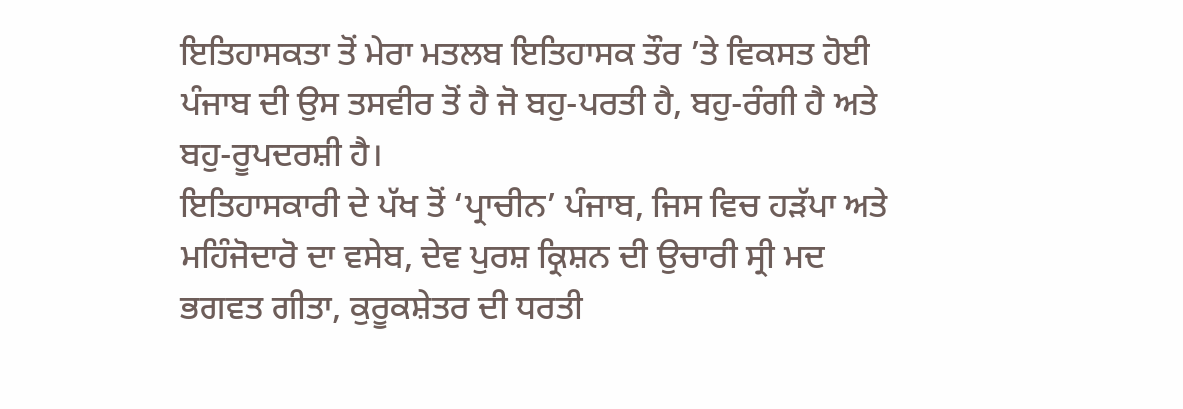ਇਤਿਹਾਸਕਤਾ ਤੋਂ ਮੇਰਾ ਮਤਲਬ ਇਤਿਹਾਸਕ ਤੌਰ ’ਤੇ ਵਿਕਸਤ ਹੋਈ ਪੰਜਾਬ ਦੀ ਉਸ ਤਸਵੀਰ ਤੋਂ ਹੈ ਜੋ ਬਹੁ-ਪਰਤੀ ਹੈ, ਬਹੁ-ਰੰਗੀ ਹੈ ਅਤੇ ਬਹੁ-ਰੂਪਦਰਸ਼ੀ ਹੈ।
ਇਤਿਹਾਸਕਾਰੀ ਦੇ ਪੱਖ ਤੋਂ ‘ਪ੍ਰਾਚੀਨ’ ਪੰਜਾਬ, ਜਿਸ ਵਿਚ ਹੜੱਪਾ ਅਤੇ ਮਹਿੰਜੋਦਾਰੋ ਦਾ ਵਸੇਬ, ਦੇਵ ਪੁਰਸ਼ ਕ੍ਰਿਸ਼ਨ ਦੀ ਉਚਾਰੀ ਸ੍ਰੀ ਮਦ ਭਗਵਤ ਗੀਤਾ, ਕੁਰੂਕਸ਼ੇਤਰ ਦੀ ਧਰਤੀ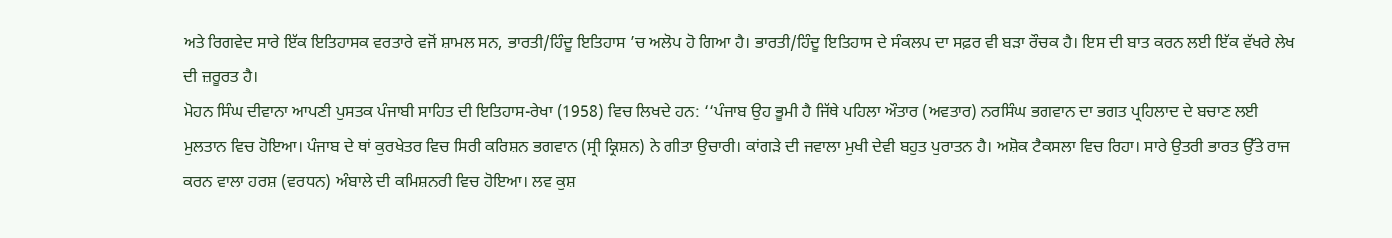ਅਤੇ ਰਿਗਵੇਦ ਸਾਰੇ ਇੱਕ ਇਤਿਹਾਸਕ ਵਰਤਾਰੇ ਵਜੋਂ ਸ਼ਾਮਲ ਸਨ, ਭਾਰਤੀ/ਹਿੰਦੂ ਇਤਿਹਾਸ ’ਚ ਅਲੋਪ ਹੋ ਗਿਆ ਹੈ। ਭਾਰਤੀ/ਹਿੰਦੂ ਇਤਿਹਾਸ ਦੇ ਸੰਕਲਪ ਦਾ ਸਫ਼ਰ ਵੀ ਬੜਾ ਰੌਚਕ ਹੈ। ਇਸ ਦੀ ਬਾਤ ਕਰਨ ਲਈ ਇੱਕ ਵੱਖਰੇ ਲੇਖ ਦੀ ਜ਼ਰੂਰਤ ਹੈ।
ਮੋਹਨ ਸਿੰਘ ਦੀਵਾਨਾ ਆਪਣੀ ਪੁਸਤਕ ਪੰਜਾਬੀ ਸਾਹਿਤ ਦੀ ਇਤਿਹਾਸ-ਰੇਖਾ (1958) ਵਿਚ ਲਿਖਦੇ ਹਨ: ‘‘ਪੰਜਾਬ ਉਹ ਭੂਮੀ ਹੈ ਜਿੱਥੇ ਪਹਿਲਾ ਔਤਾਰ (ਅਵਤਾਰ) ਨਰਸਿੰਘ ਭਗਵਾਨ ਦਾ ਭਗਤ ਪ੍ਰਹਿਲਾਦ ਦੇ ਬਚਾਣ ਲਈ ਮੁਲਤਾਨ ਵਿਚ ਹੋਇਆ। ਪੰਜਾਬ ਦੇ ਥਾਂ ਕੁਰਖੇਤਰ ਵਿਚ ਸਿਰੀ ਕਰਿਸ਼ਨ ਭਗਵਾਨ (ਸ੍ਰੀ ਕ੍ਰਿਸ਼ਨ) ਨੇ ਗੀਤਾ ਉਚਾਰੀ। ਕਾਂਗੜੇ ਦੀ ਜਵਾਲਾ ਮੁਖੀ ਦੇਵੀ ਬਹੁਤ ਪੁਰਾਤਨ ਹੈ। ਅਸ਼ੋਕ ਟੈਕਸਲਾ ਵਿਚ ਰਿਹਾ। ਸਾਰੇ ਉਤਰੀ ਭਾਰਤ ਉੱਤੇ ਰਾਜ ਕਰਨ ਵਾਲਾ ਹਰਸ਼ (ਵਰਧਨ) ਅੰਬਾਲੇ ਦੀ ਕਮਿਸ਼ਨਰੀ ਵਿਚ ਹੋਇਆ। ਲਵ ਕੁਸ਼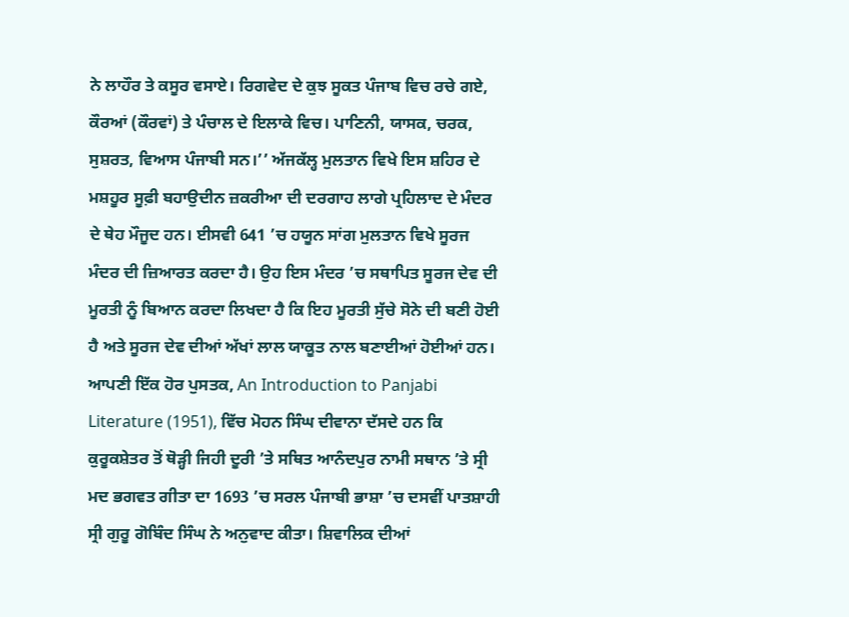ਨੇ ਲਾਹੌਰ ਤੇ ਕਸੂਰ ਵਸਾਏ। ਰਿਗਵੇਦ ਦੇ ਕੁਝ ਸੂਕਤ ਪੰਜਾਬ ਵਿਚ ਰਚੇ ਗਏ, ਕੌਰਆਂ (ਕੌਰਵਾਂ) ਤੇ ਪੰਚਾਲ ਦੇ ਇਲਾਕੇ ਵਿਚ। ਪਾਣਿਨੀ, ਯਾਸਕ, ਚਰਕ, ਸੁਸ਼ਰਤ, ਵਿਆਸ ਪੰਜਾਬੀ ਸਨ।’’ ਅੱਜਕੱਲ੍ਹ ਮੁਲਤਾਨ ਵਿਖੇ ਇਸ ਸ਼ਹਿਰ ਦੇ ਮਸ਼ਹੂਰ ਸੂਫ਼ੀ ਬਹਾਉਦੀਨ ਜ਼ਕਰੀਆ ਦੀ ਦਰਗਾਹ ਲਾਗੇ ਪ੍ਰਹਿਲਾਦ ਦੇ ਮੰਦਰ ਦੇ ਥੇਹ ਮੌਜੂਦ ਹਨ। ਈਸਵੀ 641 ’ਚ ਹਯੂਨ ਸਾਂਗ ਮੁਲਤਾਨ ਵਿਖੇ ਸੂਰਜ ਮੰਦਰ ਦੀ ਜ਼ਿਆਰਤ ਕਰਦਾ ਹੈ। ਉਹ ਇਸ ਮੰਦਰ ’ਚ ਸਥਾਪਿਤ ਸੂਰਜ ਦੇਵ ਦੀ ਮੂਰਤੀ ਨੂੰ ਬਿਆਨ ਕਰਦਾ ਲਿਖਦਾ ਹੈ ਕਿ ਇਹ ਮੂਰਤੀ ਸੁੱਚੇ ਸੋਨੇ ਦੀ ਬਣੀ ਹੋਈ ਹੈ ਅਤੇ ਸੂਰਜ ਦੇਵ ਦੀਆਂ ਅੱਖਾਂ ਲਾਲ ਯਾਕੂਤ ਨਾਲ ਬਣਾਈਆਂ ਹੋਈਆਂ ਹਨ।
ਆਪਣੀ ਇੱਕ ਹੋਰ ਪੁਸਤਕ, An Introduction to Panjabi Literature (1951), ਵਿੱਚ ਮੋਹਨ ਸਿੰਘ ਦੀਵਾਨਾ ਦੱਸਦੇ ਹਨ ਕਿ ਕੁਰੂਕਸ਼ੇਤਰ ਤੋਂ ਥੋੜ੍ਹੀ ਜਿਹੀ ਦੂਰੀ ’ਤੇ ਸਥਿਤ ਆਨੰਦਪੁਰ ਨਾਮੀ ਸਥਾਨ ’ਤੇ ਸ੍ਰੀ ਮਦ ਭਗਵਤ ਗੀਤਾ ਦਾ 1693 ’ਚ ਸਰਲ ਪੰਜਾਬੀ ਭਾਸ਼ਾ ’ਚ ਦਸਵੀਂ ਪਾਤਸ਼ਾਹੀ ਸ੍ਰੀ ਗੁਰੂ ਗੋਬਿੰਦ ਸਿੰਘ ਨੇ ਅਨੁਵਾਦ ਕੀਤਾ। ਸ਼ਿਵਾਲਿਕ ਦੀਆਂ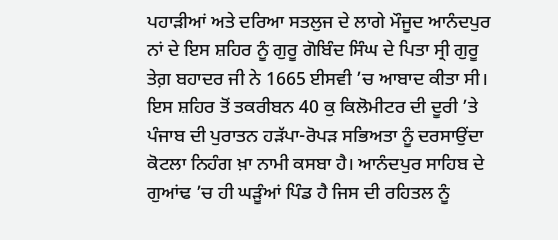ਪਹਾੜੀਆਂ ਅਤੇ ਦਰਿਆ ਸਤਲੁਜ ਦੇ ਲਾਗੇ ਮੌਜੂਦ ਆਨੰਦਪੁਰ ਨਾਂ ਦੇ ਇਸ ਸ਼ਹਿਰ ਨੂੰ ਗੁਰੂ ਗੋਬਿੰਦ ਸਿੰਘ ਦੇ ਪਿਤਾ ਸ੍ਰੀ ਗੁਰੂ ਤੇਗ਼ ਬਹਾਦਰ ਜੀ ਨੇ 1665 ਈਸਵੀ ’ਚ ਆਬਾਦ ਕੀਤਾ ਸੀ। ਇਸ ਸ਼ਹਿਰ ਤੋਂ ਤਕਰੀਬਨ 40 ਕੁ ਕਿਲੋਮੀਟਰ ਦੀ ਦੂਰੀ ’ਤੇ ਪੰਜਾਬ ਦੀ ਪੁਰਾਤਨ ਹੜੱਪਾ-ਰੋਪੜ ਸਭਿਅਤਾ ਨੂੰ ਦਰਸਾਉਂਦਾ ਕੋਟਲਾ ਨਿਹੰਗ ਖ਼ਾ ਨਾਮੀ ਕਸਬਾ ਹੈ। ਆਨੰਦਪੁਰ ਸਾਹਿਬ ਦੇ ਗੁਆਂਢ ’ਚ ਹੀ ਘੜੂੰਆਂ ਪਿੰਡ ਹੈ ਜਿਸ ਦੀ ਰਹਿਤਲ ਨੂੰ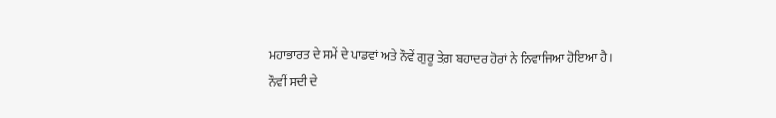ਮਹਾਭਾਰਤ ਦੇ ਸਮੇਂ ਦੇ ਪਾਡਵਾਂ ਅਤੇ ਨੌਵੇਂ ਗੁਰੂ ਤੇਗ਼ ਬਹਾਦਰ ਹੋਰਾਂ ਨੇ ਨਿਵਾਜਿਆ ਹੋਇਆ ਹੈ।
ਨੌਵੀਂ ਸਦੀ ਦੇ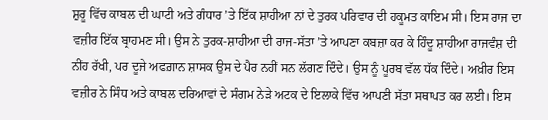ਸ਼ੁਰੂ ਵਿੱਚ ਕਾਬਲ ਦੀ ਘਾਟੀ ਅਤੇ ਗੰਧਾਰ ’ਤੇ ਇੱਕ ਸ਼ਾਹੀਆ ਨਾਂ ਦੇ ਤੁਰਕ ਪਰਿਵਾਰ ਦੀ ਹਕੂਮਤ ਕਾਇਮ ਸੀ। ਇਸ ਰਾਜ ਦਾ ਵਜ਼ੀਰ ਇੱਕ ਬ੍ਰਾਹਮਣ ਸੀ। ਉਸ ਨੇ ਤੁਰਕ-ਸ਼ਾਹੀਆ ਦੀ ਰਾਜ-ਸੱਤਾ ’ਤੇ ਆਪਣਾ ਕਬਜ਼ਾ ਕਰ ਕੇ ਹਿੰਦੂ ਸ਼ਾਹੀਆ ਰਾਜਵੰਸ਼ ਦੀ ਨੀਂਹ ਰੱਖੀ, ਪਰ ਦੂਜੇ ਅਫਗ਼ਾਨ ਸ਼ਾਸਕ ਉਸ ਦੇ ਪੈਰ ਨਹੀਂ ਸਨ ਲੱਗਣ ਦਿੰਦੇ। ਉਸ ਨੂੰ ਪੂਰਬ ਵੱਲ ਧੱਕ ਦਿੰਦੇ। ਅਖ਼ੀਰ ਇਸ ਵਜ਼ੀਰ ਨੇ ਸਿੰਧ ਅਤੇ ਕਾਬਲ ਦਰਿਆਵਾਂ ਦੇ ਸੰਗਮ ਨੇੜੇ ਅਟਕ ਦੇ ਇਲਾਕੇ ਵਿੱਚ ਆਪਣੀ ਸੱਤਾ ਸਥਾਪਤ ਕਰ ਲਈ। ਇਸ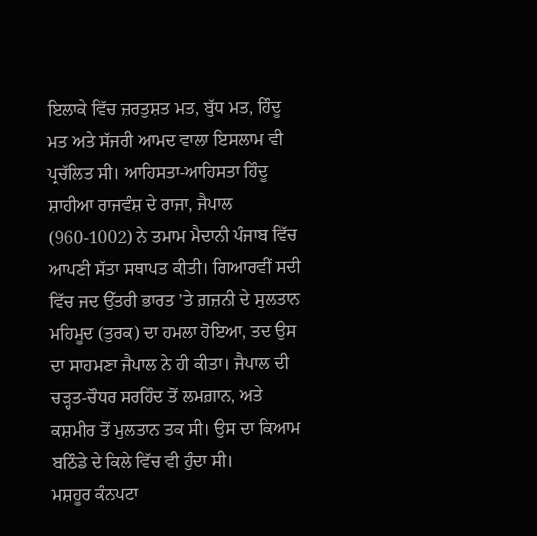ਇਲਾਕੇ ਵਿੱਚ ਜ਼ਰਤੁਸ਼ਤ ਮਤ, ਬੁੱਧ ਮਤ, ਹਿੰਦੂ ਮਤ ਅਤੇ ਸੱਜਰੀ ਆਮਦ ਵਾਲਾ ਇਸਲਾਮ ਵੀ ਪ੍ਰਚੱਲਿਤ ਸੀ। ਆਹਿਸਤਾ-ਆਹਿਸਤਾ ਹਿੰਦੂ ਸ਼ਾਹੀਆ ਰਾਜਵੰਸ਼ ਦੇ ਰਾਜਾ, ਜੈਪਾਲ (960-1002) ਨੇ ਤਮਾਮ ਮੈਦਾਨੀ ਪੰਜਾਬ ਵਿੱਚ ਆਪਣੀ ਸੱਤਾ ਸਥਾਪਤ ਕੀਤੀ। ਗਿਆਰਵੀਂ ਸਦੀ ਵਿੱਚ ਜਦ ਉੱਤਰੀ ਭਾਰਤ ’ਤੇ ਗ਼ਜ਼ਨੀ ਦੇ ਸੁਲਤਾਨ ਮਹਿਮੂਦ (ਤੁਰਕ) ਦਾ ਹਮਲਾ ਹੋਇਆ, ਤਦ ਉਸ ਦਾ ਸਾਹਮਣਾ ਜੈਪਾਲ ਨੇ ਹੀ ਕੀਤਾ। ਜੈਪਾਲ ਦੀ ਚੜ੍ਹਤ-ਚੌਧਰ ਸਰਹਿੰਦ ਤੋਂ ਲਮਗ਼ਾਨ, ਅਤੇ ਕਸ਼ਮੀਰ ਤੋਂ ਮੁਲਤਾਨ ਤਕ ਸੀ। ਉਸ ਦਾ ਕਿਆਮ ਬਠਿੰਡੇ ਦੇ ਕਿਲੇ ਵਿੱਚ ਵੀ ਹੁੰਦਾ ਸੀ।
ਮਸ਼ਹੂਰ ਕੰਨਪਟਾ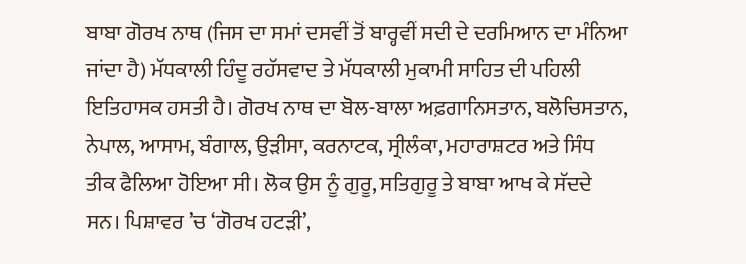ਬਾਬਾ ਗੋਰਖ ਨਾਥ (ਜਿਸ ਦਾ ਸਮਾਂ ਦਸਵੀਂ ਤੋਂ ਬਾਰ੍ਹਵੀਂ ਸਦੀ ਦੇ ਦਰਮਿਆਨ ਦਾ ਮੰਨਿਆ ਜਾਂਦਾ ਹੈ) ਮੱਧਕਾਲੀ ਹਿੰਦੂ ਰਹੱਸਵਾਦ ਤੇ ਮੱਧਕਾਲੀ ਮੁਕਾਮੀ ਸਾਹਿਤ ਦੀ ਪਹਿਲੀ ਇਤਿਹਾਸਕ ਹਸਤੀ ਹੈ। ਗੋਰਖ ਨਾਥ ਦਾ ਬੋਲ-ਬਾਲਾ ਅਫ਼ਗਾਨਿਸਤਾਨ, ਬਲੋਚਿਸਤਾਨ, ਨੇਪਾਲ, ਆਸਾਮ, ਬੰਗਾਲ, ਉੜੀਸਾ, ਕਰਨਾਟਕ, ਸ੍ਰੀਲੰਕਾ, ਮਹਾਰਾਸ਼ਟਰ ਅਤੇ ਸਿੰਧ ਤੀਕ ਫੈਲਿਆ ਹੋਇਆ ਸੀ। ਲੋਕ ਉਸ ਨੂੰ ਗੁਰੂ, ਸਤਿਗੁਰੂ ਤੇ ਬਾਬਾ ਆਖ ਕੇ ਸੱਦਦੇ ਸਨ। ਪਿਸ਼ਾਵਰ ’ਚ ‘ਗੋਰਖ ਹਟੜੀ’,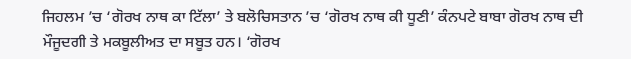ਜਿਹਲਮ ’ਚ ‘ਗੋਰਖ ਨਾਥ ਕਾ ਟਿੱਲਾ’ ਤੇ ਬਲੋਚਿਸਤਾਨ ’ਚ ‘ਗੋਰਖ ਨਾਥ ਕੀ ਧੂਣੀ’ ਕੰਨਪਟੇ ਬਾਬਾ ਗੋਰਖ ਨਾਥ ਦੀ ਮੌਜੂਦਗੀ ਤੇ ਮਕਬੂਲੀਅਤ ਦਾ ਸਬੂਤ ਹਨ। ‘ਗੋਰਖ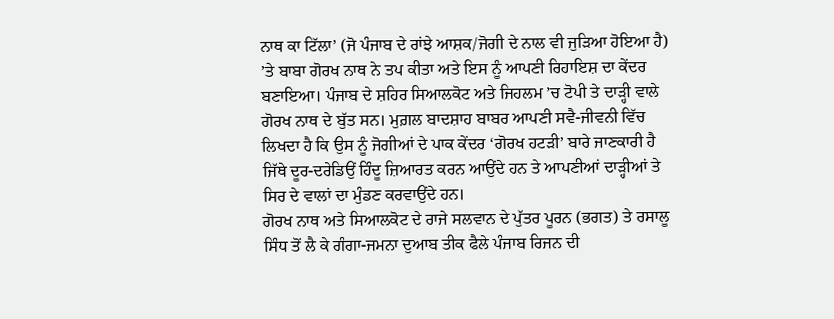ਨਾਥ ਕਾ ਟਿੱਲਾ’ (ਜੋ ਪੰਜਾਬ ਦੇ ਰਾਂਝੇ ਆਸ਼ਕ/ਜੋਗੀ ਦੇ ਨਾਲ ਵੀ ਜੁੜਿਆ ਹੋਇਆ ਹੈ) ’ਤੇ ਬਾਬਾ ਗੋਰਖ ਨਾਥ ਨੇ ਤਪ ਕੀਤਾ ਅਤੇ ਇਸ ਨੂੰ ਆਪਣੀ ਰਿਹਾਇਸ਼ ਦਾ ਕੇਂਦਰ ਬਣਾਇਆ। ਪੰਜਾਬ ਦੇ ਸ਼ਹਿਰ ਸਿਆਲਕੋਟ ਅਤੇ ਜਿਹਲਮ ’ਚ ਟੋਪੀ ਤੇ ਦਾੜ੍ਹੀ ਵਾਲੇ ਗੋਰਖ ਨਾਥ ਦੇ ਬੁੱਤ ਸਨ। ਮੁਗ਼ਲ ਬਾਦਸ਼ਾਹ ਬਾਬਰ ਆਪਣੀ ਸਵੈ-ਜੀਵਨੀ ਵਿੱਚ ਲਿਖਦਾ ਹੈ ਕਿ ਉਸ ਨੂੰ ਜੋਗੀਆਂ ਦੇ ਪਾਕ ਕੇਂਦਰ ‘ਗੋਰਖ ਹਟੜੀ’ ਬਾਰੇ ਜਾਣਕਾਰੀ ਹੈ ਜਿੱਥੇ ਦੂਰ-ਦਰੇਡਿਉਂ ਹਿੰਦੂ ਜ਼ਿਆਰਤ ਕਰਨ ਆਉਂਦੇ ਹਨ ਤੇ ਆਪਣੀਆਂ ਦਾੜ੍ਹੀਆਂ ਤੇ ਸਿਰ ਦੇ ਵਾਲਾਂ ਦਾ ਮੁੰਡਣ ਕਰਵਾਉਂਦੇ ਹਨ।
ਗੋਰਖ ਨਾਥ ਅਤੇ ਸਿਆਲਕੋਟ ਦੇ ਰਾਜੇ ਸਲਵਾਨ ਦੇ ਪੁੱਤਰ ਪੂਰਨ (ਭਗਤ) ਤੇ ਰਸਾਲੂ ਸਿੰਧ ਤੋਂ ਲੈ ਕੇ ਗੰਗਾ-ਜਮਨਾ ਦੁਆਬ ਤੀਕ ਫੈਲੇ ਪੰਜਾਬ ਰਿਜਨ ਦੀ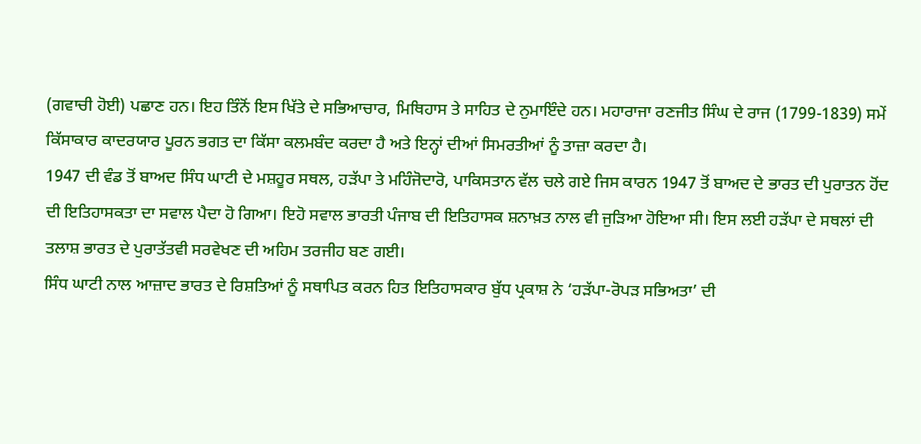(ਗਵਾਚੀ ਹੋਈ) ਪਛਾਣ ਹਨ। ਇਹ ਤਿੰਨੋਂ ਇਸ ਖਿੱਤੇ ਦੇ ਸਭਿਆਚਾਰ, ਮਿਥਿਹਾਸ ਤੇ ਸਾਹਿਤ ਦੇ ਨੁਮਾਇੰਦੇ ਹਨ। ਮਹਾਰਾਜਾ ਰਣਜੀਤ ਸਿੰਘ ਦੇ ਰਾਜ (1799-1839) ਸਮੇਂ ਕਿੱਸਾਕਾਰ ਕਾਦਰਯਾਰ ਪੂਰਨ ਭਗਤ ਦਾ ਕਿੱਸਾ ਕਲਮਬੰਦ ਕਰਦਾ ਹੈ ਅਤੇ ਇਨ੍ਹਾਂ ਦੀਆਂ ਸਿਮਰਤੀਆਂ ਨੂੰ ਤਾਜ਼ਾ ਕਰਦਾ ਹੈ।
1947 ਦੀ ਵੰਡ ਤੋਂ ਬਾਅਦ ਸਿੰਧ ਘਾਟੀ ਦੇ ਮਸ਼ਹੂਰ ਸਥਲ, ਹੜੱਪਾ ਤੇ ਮਹਿੰਜੋਦਾਰੋ, ਪਾਕਿਸਤਾਨ ਵੱਲ ਚਲੇ ਗਏ ਜਿਸ ਕਾਰਨ 1947 ਤੋਂ ਬਾਅਦ ਦੇ ਭਾਰਤ ਦੀ ਪੁਰਾਤਨ ਹੋਂਦ ਦੀ ਇਤਿਹਾਸਕਤਾ ਦਾ ਸਵਾਲ ਪੈਦਾ ਹੋ ਗਿਆ। ਇਹੋ ਸਵਾਲ ਭਾਰਤੀ ਪੰਜਾਬ ਦੀ ਇਤਿਹਾਸਕ ਸ਼ਨਾਖ਼ਤ ਨਾਲ ਵੀ ਜੁੜਿਆ ਹੋਇਆ ਸੀ। ਇਸ ਲਈ ਹੜੱਪਾ ਦੇ ਸਥਲਾਂ ਦੀ ਤਲਾਸ਼ ਭਾਰਤ ਦੇ ਪੁਰਾਤੱਤਵੀ ਸਰਵੇਖਣ ਦੀ ਅਹਿਮ ਤਰਜੀਹ ਬਣ ਗਈ।
ਸਿੰਧ ਘਾਟੀ ਨਾਲ ਆਜ਼ਾਦ ਭਾਰਤ ਦੇ ਰਿਸ਼ਤਿਆਂ ਨੂੰ ਸਥਾਪਿਤ ਕਰਨ ਹਿਤ ਇਤਿਹਾਸਕਾਰ ਬੁੱਧ ਪ੍ਰਕਾਸ਼ ਨੇ ‘ਹੜੱਪਾ-ਰੋਪੜ ਸਭਿਅਤਾ’ ਦੀ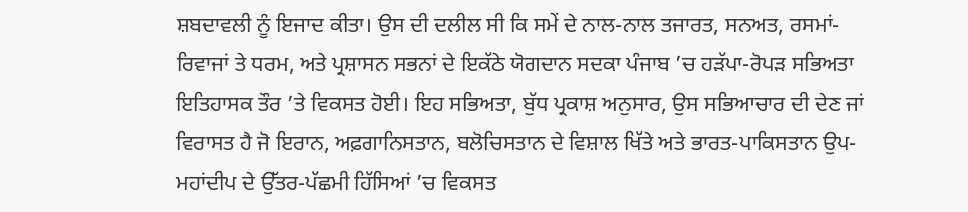ਸ਼ਬਦਾਵਲੀ ਨੂੰ ਇਜਾਦ ਕੀਤਾ। ਉਸ ਦੀ ਦਲੀਲ ਸੀ ਕਿ ਸਮੇਂ ਦੇ ਨਾਲ-ਨਾਲ ਤਜਾਰਤ, ਸਨਅਤ, ਰਸਮਾਂ-ਰਿਵਾਜਾਂ ਤੇ ਧਰਮ, ਅਤੇ ਪ੍ਰਸ਼ਾਸਨ ਸਭਨਾਂ ਦੇ ਇਕੱਠੇ ਯੋਗਦਾਨ ਸਦਕਾ ਪੰਜਾਬ ’ਚ ਹੜੱਪਾ-ਰੋਪੜ ਸਭਿਅਤਾ ਇਤਿਹਾਸਕ ਤੌਰ ’ਤੇ ਵਿਕਸਤ ਹੋਈ। ਇਹ ਸਭਿਅਤਾ, ਬੁੱਧ ਪ੍ਰਕਾਸ਼ ਅਨੁਸਾਰ, ਉਸ ਸਭਿਆਚਾਰ ਦੀ ਦੇਣ ਜਾਂ ਵਿਰਾਸਤ ਹੈ ਜੋ ਇਰਾਨ, ਅਫ਼ਗਾਨਿਸਤਾਨ, ਬਲੋਚਿਸਤਾਨ ਦੇ ਵਿਸ਼ਾਲ ਖਿੱਤੇ ਅਤੇ ਭਾਰਤ-ਪਾਕਿਸਤਾਨ ਉਪ-ਮਹਾਂਦੀਪ ਦੇ ਉੱਤਰ-ਪੱਛਮੀ ਹਿੱਸਿਆਂ ’ਚ ਵਿਕਸਤ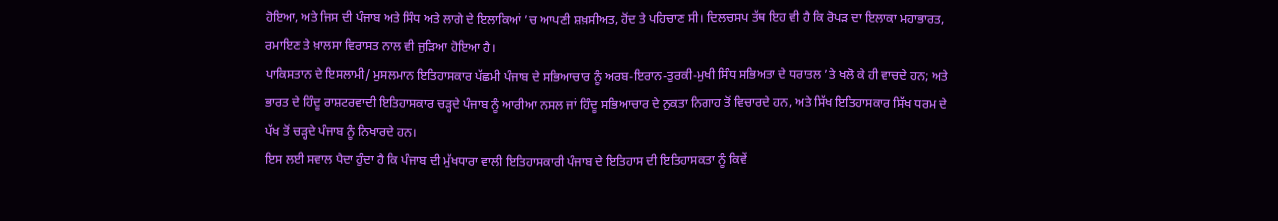ਹੋਇਆ, ਅਤੇ ਜਿਸ ਦੀ ਪੰਜਾਬ ਅਤੇ ਸਿੰਧ ਅਤੇ ਲਾਗੇ ਦੇ ਇਲਾਕਿਆਂ ’ਚ ਆਪਣੀ ਸ਼ਖ਼ਸੀਅਤ, ਹੋਂਦ ਤੇ ਪਹਿਚਾਣ ਸੀ। ਦਿਲਚਸਪ ਤੱਥ ਇਹ ਵੀ ਹੈ ਕਿ ਰੋਪੜ ਦਾ ਇਲਾਕਾ ਮਹਾਭਾਰਤ, ਰਮਾਇਣ ਤੇ ਖ਼ਾਲਸਾ ਵਿਰਾਸਤ ਨਾਲ ਵੀ ਜੁੜਿਆ ਹੋਇਆ ਹੈ।
ਪਾਕਿਸਤਾਨ ਦੇ ਇਸਲਾਮੀ/ ਮੁਸਲਮਾਨ ਇਤਿਹਾਸਕਾਰ ਪੱਛਮੀ ਪੰਜਾਬ ਦੇ ਸਭਿਆਚਾਰ ਨੂੰ ਅਰਬ-ਇਰਾਨ-ਤੁਰਕੀ-ਮੁਖੀ ਸਿੰਧ ਸਭਿਅਤਾ ਦੇ ਧਰਾਤਲ ’ਤੇ ਖਲੋ ਕੇ ਹੀ ਵਾਚਦੇ ਹਨ; ਅਤੇ ਭਾਰਤ ਦੇ ਹਿੰਦੂ ਰਾਸ਼ਟਰਵਾਦੀ ਇਤਿਹਾਸਕਾਰ ਚੜ੍ਹਦੇ ਪੰਜਾਬ ਨੂੰ ਆਰੀਆ ਨਸਲ ਜਾਂ ਹਿੰਦੂ ਸਭਿਆਚਾਰ ਦੇ ਨੁਕਤਾ ਨਿਗਾਹ ਤੋਂ ਵਿਚਾਰਦੇ ਹਨ, ਅਤੇ ਸਿੱਖ ਇਤਿਹਾਸਕਾਰ ਸਿੱਖ ਧਰਮ ਦੇ ਪੱਖ ਤੋਂ ਚੜ੍ਹਦੇ ਪੰਜਾਬ ਨੂੰ ਨਿਖਾਰਦੇ ਹਨ।
ਇਸ ਲਈ ਸਵਾਲ ਪੈਦਾ ਹੁੰਦਾ ਹੈ ਕਿ ਪੰਜਾਬ ਦੀ ਮੁੱਖਧਾਰਾ ਵਾਲੀ ਇਤਿਹਾਸਕਾਰੀ ਪੰਜਾਬ ਦੇ ਇਤਿਹਾਸ ਦੀ ਇਤਿਹਾਸਕਤਾ ਨੂੰ ਕਿਵੇਂ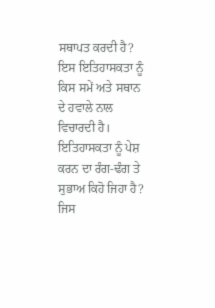ਸਥਾਪਤ ਕਰਦੀ ਹੈ? ਇਸ ਇਤਿਹਾਸਕਤਾ ਨੂੰ ਕਿਸ ਸਮੇਂ ਅਤੇ ਸਥਾਨ ਦੇ ਹਵਾਲੇ ਨਾਲ ਵਿਚਾਰਦੀ ਹੈ। ਇਤਿਹਾਸਕਤਾ ਨੂੰ ਪੇਸ਼ ਕਰਨ ਦਾ ਰੰਗ-ਢੰਗ ਤੇ ਸੁਭਾਅ ਕਿਹੋ ਜਿਹਾ ਹੈ? ਜਿਸ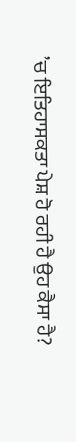’ਚ ਇਤਿਹਾਸਕਤਾ ਪੇਸ਼ ਹੋ ਰਹੀ ਹੈ ਉਹ ਕੈਸਾ ਹੈ?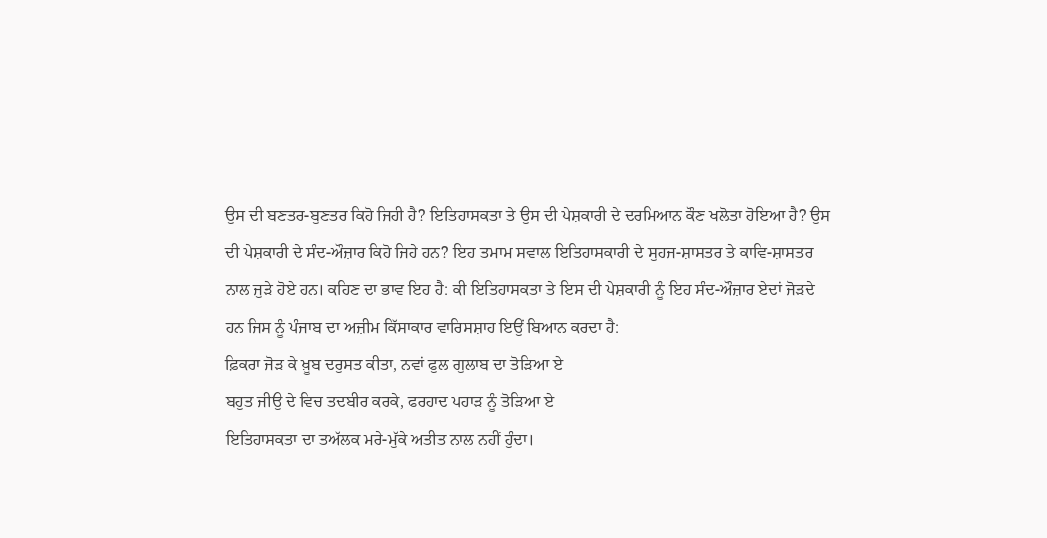ਉਸ ਦੀ ਬਣਤਰ-ਬੁਣਤਰ ਕਿਹੋ ਜਿਹੀ ਹੈ? ਇਤਿਹਾਸਕਤਾ ਤੇ ਉਸ ਦੀ ਪੇਸ਼ਕਾਰੀ ਦੇ ਦਰਮਿਆਨ ਕੌਣ ਖਲੋਤਾ ਹੋਇਆ ਹੈ? ਉਸ ਦੀ ਪੇਸ਼ਕਾਰੀ ਦੇ ਸੰਦ-ਔਜ਼ਾਰ ਕਿਹੋ ਜਿਹੇ ਹਨ? ਇਹ ਤਮਾਮ ਸਵਾਲ ਇਤਿਹਾਸਕਾਰੀ ਦੇ ਸੁਹਜ-ਸ਼ਾਸਤਰ ਤੇ ਕਾਵਿ-ਸ਼ਾਸਤਰ ਨਾਲ ਜੁੜੇ ਹੋਏ ਹਨ। ਕਹਿਣ ਦਾ ਭਾਵ ਇਹ ਹੈ: ਕੀ ਇਤਿਹਾਸਕਤਾ ਤੇ ਇਸ ਦੀ ਪੇਸ਼ਕਾਰੀ ਨੂੰ ਇਹ ਸੰਦ-ਔਜ਼ਾਰ ਏਦਾਂ ਜੋੜਦੇ ਹਨ ਜਿਸ ਨੂੰ ਪੰਜਾਬ ਦਾ ਅਜ਼ੀਮ ਕਿੱਸਾਕਾਰ ਵਾਰਿਸਸ਼ਾਹ ਇਉਂ ਬਿਆਨ ਕਰਦਾ ਹੈ:
ਫ਼ਿਕਰਾ ਜੋੜ ਕੇ ਖ਼ੂਬ ਦਰੁਸਤ ਕੀਤਾ, ਨਵਾਂ ਫੁਲ ਗੁਲਾਬ ਦਾ ਤੋੜਿਆ ਏ
ਬਹੁਤ ਜੀਉ ਦੇ ਵਿਚ ਤਦਬੀਰ ਕਰਕੇ, ਫਰਹਾਦ ਪਹਾੜ ਨੂੰ ਤੋੜਿਆ ਏ
ਇਤਿਹਾਸਕਤਾ ਦਾ ਤਅੱਲਕ ਮਰੇ-ਮੁੱਕੇ ਅਤੀਤ ਨਾਲ ਨਹੀਂ ਹੁੰਦਾ।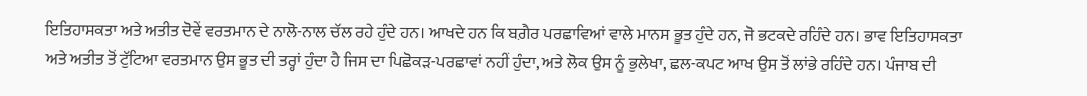ਇਤਿਹਾਸਕਤਾ ਅਤੇ ਅਤੀਤ ਦੋਵੇਂ ਵਰਤਮਾਨ ਦੇ ਨਾਲੋ-ਨਾਲ ਚੱਲ ਰਹੇ ਹੁੰਦੇ ਹਨ। ਆਖਦੇ ਹਨ ਕਿ ਬਗ਼ੈਰ ਪਰਛਾਵਿਆਂ ਵਾਲੇ ਮਾਨਸ ਭੂਤ ਹੁੰਦੇ ਹਨ, ਜੋ ਭਟਕਦੇ ਰਹਿੰਦੇ ਹਨ। ਭਾਵ ਇਤਿਹਾਸਕਤਾ ਅਤੇ ਅਤੀਤ ਤੋਂ ਟੁੱਟਿਆ ਵਰਤਮਾਨ ਉਸ ਭੂਤ ਦੀ ਤਰ੍ਹਾਂ ਹੁੰਦਾ ਹੈ ਜਿਸ ਦਾ ਪਿਛੋਕੜ-ਪਰਛਾਵਾਂ ਨਹੀਂ ਹੁੰਦਾ, ਅਤੇ ਲੋਕ ਉਸ ਨੂੰ ਭੁਲੇਖਾ, ਛਲ-ਕਪਟ ਆਖ ਉਸ ਤੋਂ ਲਾਂਭੇ ਰਹਿੰਦੇ ਹਨ। ਪੰਜਾਬ ਦੀ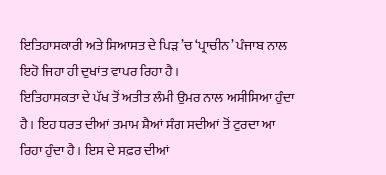ਇਤਿਹਾਸਕਾਰੀ ਅਤੇ ਸਿਆਸਤ ਦੇ ਪਿੜ ’ਚ ‘ਪ੍ਰਾਚੀਨ’ ਪੰਜਾਬ ਨਾਲ ਇਹੋ ਜਿਹਾ ਹੀ ਦੁਖਾਂਤ ਵਾਪਰ ਰਿਹਾ ਹੈ।
ਇਤਿਹਾਸਕਤਾ ਦੇ ਪੱਖ ਤੋਂ ਅਤੀਤ ਲੰਮੀ ਉਮਰ ਨਾਲ ਅਸੀਸਿਆ ਹੁੰਦਾ ਹੈ। ਇਹ ਧਰਤ ਦੀਆਂ ਤਮਾਮ ਸ਼ੈਆਂ ਸੰਗ ਸਦੀਆਂ ਤੋਂ ਟੁਰਦਾ ਆ ਰਿਹਾ ਹੁੰਦਾ ਹੈ। ਇਸ ਦੇ ਸਫ਼ਰ ਦੀਆਂ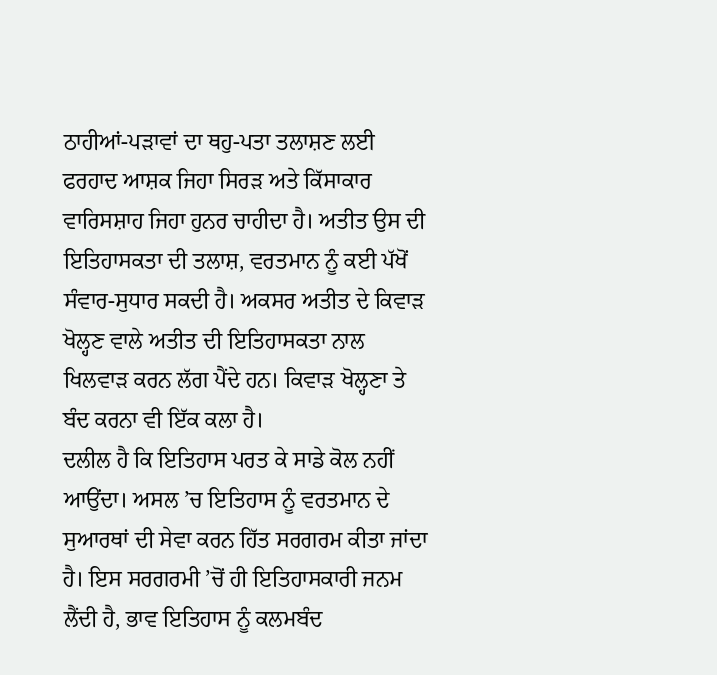ਠਾਹੀਆਂ-ਪੜਾਵਾਂ ਦਾ ਥਹੁ-ਪਤਾ ਤਲਾਸ਼ਣ ਲਈ ਫਰਹਾਦ ਆਸ਼ਕ ਜਿਹਾ ਸਿਰੜ ਅਤੇ ਕਿੱਸਾਕਾਰ ਵਾਰਿਸਸ਼ਾਹ ਜਿਹਾ ਹੁਨਰ ਚਾਹੀਦਾ ਹੈ। ਅਤੀਤ ਉਸ ਦੀ ਇਤਿਹਾਸਕਤਾ ਦੀ ਤਲਾਸ਼, ਵਰਤਮਾਨ ਨੂੰ ਕਈ ਪੱਖੋਂ ਸੰਵਾਰ-ਸੁਧਾਰ ਸਕਦੀ ਹੈ। ਅਕਸਰ ਅਤੀਤ ਦੇ ਕਿਵਾੜ ਖੋਲ੍ਹਣ ਵਾਲੇ ਅਤੀਤ ਦੀ ਇਤਿਹਾਸਕਤਾ ਨਾਲ ਖਿਲਵਾੜ ਕਰਨ ਲੱਗ ਪੈਂਦੇ ਹਨ। ਕਿਵਾੜ ਖੋਲ੍ਹਣਾ ਤੇ ਬੰਦ ਕਰਨਾ ਵੀ ਇੱਕ ਕਲਾ ਹੈ।
ਦਲੀਲ ਹੈ ਕਿ ਇਤਿਹਾਸ ਪਰਤ ਕੇ ਸਾਡੇ ਕੋਲ ਨਹੀਂ ਆਉਂਦਾ। ਅਸਲ ’ਚ ਇਤਿਹਾਸ ਨੂੰ ਵਰਤਮਾਨ ਦੇ ਸੁਆਰਥਾਂ ਦੀ ਸੇਵਾ ਕਰਨ ਹਿੱਤ ਸਰਗਰਮ ਕੀਤਾ ਜਾਂਦਾ ਹੈ। ਇਸ ਸਰਗਰਮੀ ’ਚੋਂ ਹੀ ਇਤਿਹਾਸਕਾਰੀ ਜਨਮ ਲੈਂਦੀ ਹੈ, ਭਾਵ ਇਤਿਹਾਸ ਨੂੰ ਕਲਮਬੰਦ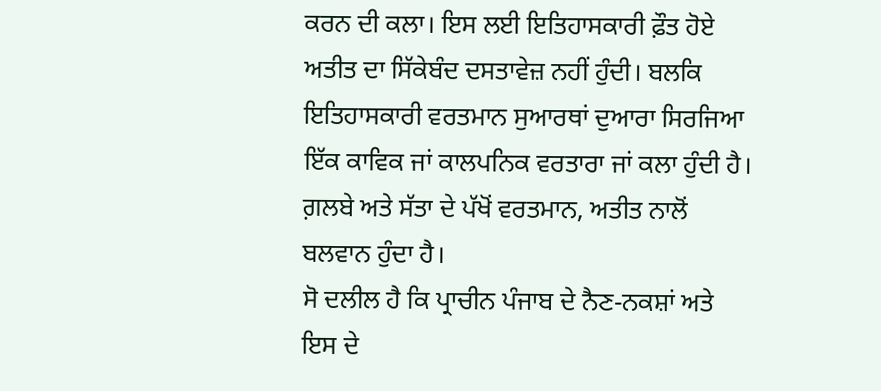ਕਰਨ ਦੀ ਕਲਾ। ਇਸ ਲਈ ਇਤਿਹਾਸਕਾਰੀ ਫ਼ੌਤ ਹੋਏ ਅਤੀਤ ਦਾ ਸਿੱਕੇਬੰਦ ਦਸਤਾਵੇਜ਼ ਨਹੀਂ ਹੁੰਦੀ। ਬਲਕਿ ਇਤਿਹਾਸਕਾਰੀ ਵਰਤਮਾਨ ਸੁਆਰਥਾਂ ਦੁਆਰਾ ਸਿਰਜਿਆ ਇੱਕ ਕਾਵਿਕ ਜਾਂ ਕਾਲਪਨਿਕ ਵਰਤਾਰਾ ਜਾਂ ਕਲਾ ਹੁੰਦੀ ਹੈ। ਗ਼ਲਬੇ ਅਤੇ ਸੱਤਾ ਦੇ ਪੱਖੋਂ ਵਰਤਮਾਨ, ਅਤੀਤ ਨਾਲੋਂ ਬਲਵਾਨ ਹੁੰਦਾ ਹੈ।
ਸੋ ਦਲੀਲ ਹੈ ਕਿ ਪ੍ਰਾਚੀਨ ਪੰਜਾਬ ਦੇ ਨੈਣ-ਨਕਸ਼ਾਂ ਅਤੇ ਇਸ ਦੇ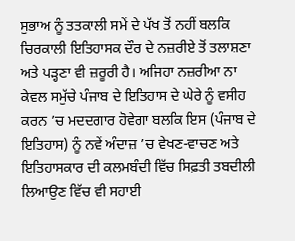ਸੁਭਾਅ ਨੂੰ ਤਤਕਾਲੀ ਸਮੇਂ ਦੇ ਪੱਖ ਤੋਂ ਨਹੀਂ ਬਲਕਿ ਚਿਰਕਾਲੀ ਇਤਿਹਾਸਕ ਦੌਰ ਦੇ ਨਜ਼ਰੀਏ ਤੋਂ ਤਲਾਸ਼ਣਾ ਅਤੇ ਪੜ੍ਹਣਾ ਵੀ ਜ਼ਰੂਰੀ ਹੈ। ਅਜਿਹਾ ਨਜ਼ਰੀਆ ਨਾ ਕੇਵਲ ਸਮੁੱਚੇ ਪੰਜਾਬ ਦੇ ਇਤਿਹਾਸ ਦੇ ਘੇਰੇ ਨੂੰ ਵਸੀਹ ਕਰਨ ’ਚ ਮਦਦਗਾਰ ਹੋਵੇਗਾ ਬਲਕਿ ਇਸ (ਪੰਜਾਬ ਦੇ ਇਤਿਹਾਸ) ਨੂੰ ਨਵੇਂ ਅੰਦਾਜ਼ ’ਚ ਵੇਖਣ-ਵਾਚਣ ਅਤੇ ਇਤਿਹਾਸਕਾਰ ਦੀ ਕਲਮਬੰਦੀ ਵਿੱਚ ਸਿਫ਼ਤੀ ਤਬਦੀਲੀ ਲਿਆਉਣ ਵਿੱਚ ਵੀ ਸਹਾਈ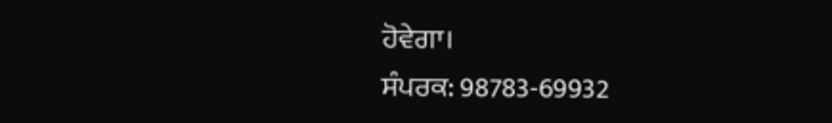ਹੋਵੇਗਾ।
ਸੰਪਰਕ: 98783-69932